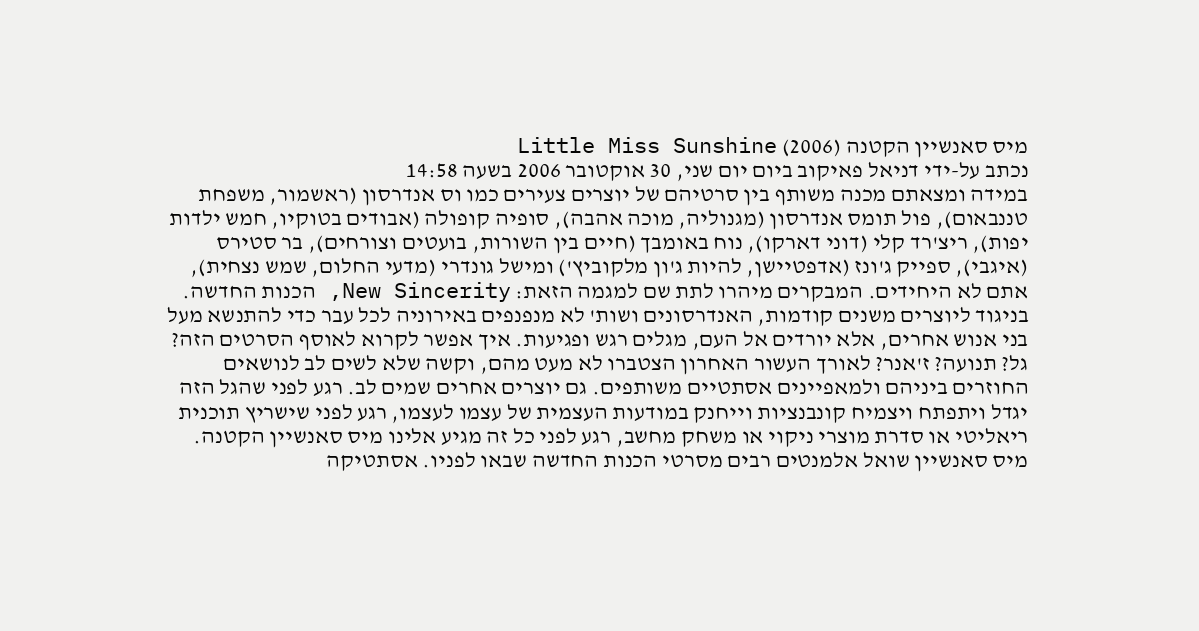מיס סאנשיין הקטנה (2006) Little Miss Sunshine
נכתב על-ידי דניאל פאיקוב ביום יום שני, 30 אוקטובר 2006 בשעה 14:58
במידה ומצאתם מכנה משותף בין סרטיהם של יוצרים צעירים כמו וס אנדרסון (ראשמור, משפחת טננבאום), פול תומס אנדרסון (מגנוליה, מוכה אהבה), סופיה קופולה (אבודים בטוקיו, חמש ילדות יפות), ריצ'רד קלי (דוני דארקו), נוח באומבך (חיים בין השורות, בועטים וצורחים), בר סטירס (איגבי), ספייק ג'ונז (אדפטיישן, להיות ג'ון מלקוביץ') ומישל גונדרי (מדעי החלום, שמש נצחית), אתם לא היחידים. המבקרים מיהרו לתת שם למגמה הזאת: New Sincerity, הכנות החדשה. בניגוד ליוצרים משנים קודמות, האנדרסונים ושות' לא מנפנפים באירוניה לכל עבר כדי להתנשא מעל בני אנוש אחרים, אלא יורדים אל העם, מגלים רגש ופגיעות. איך אפשר לקרוא לאוסף הסרטים הזה? גל? תנועה? ז'אנר? לאורך העשור האחרון הצטברו לא מעט מהם, וקשה שלא לשים לב לנושאים החוזרים ביניהם ולמאפיינים אסתטיים משותפים. גם יוצרים אחרים שמים לב. רגע לפני שהגל הזה יגדל ויתפתח ויצמיח קונבנציות וייחנק במודעות העצמית של עצמו לעצמו, רגע לפני שישריץ תוכנית ריאליטי או סדרת מוצרי ניקוי או משחק מחשב, רגע לפני כל זה מגיע אלינו מיס סאנשיין הקטנה.
מיס סאנשיין שואל אלמנטים רבים מסרטי הכנות החדשה שבאו לפניו. אסתטיקה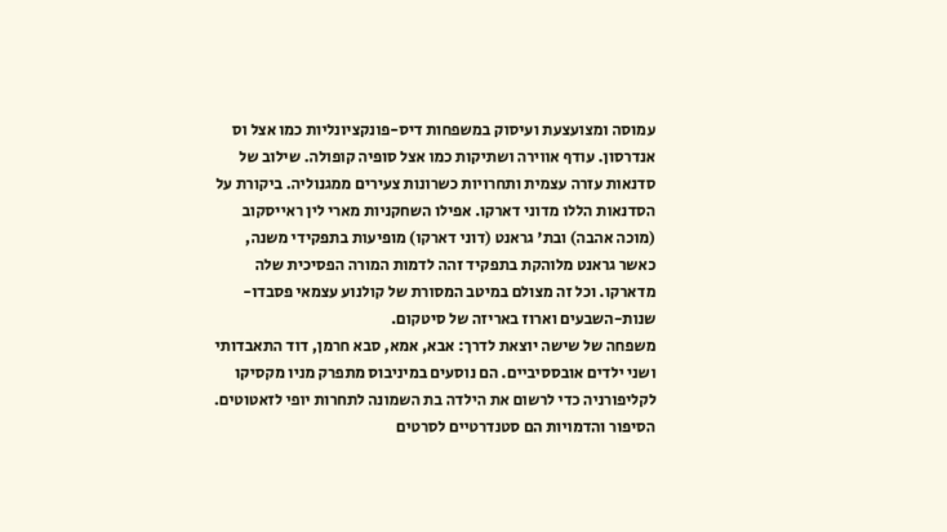עמוסה ומצועצעת ועיסוק במשפחות דיס-פונקציונליות כמו אצל וס אנדרסון. עודף אווירה ושתיקות כמו אצל סופיה קופולה. שילוב של סדנאות עזרה עצמית ותחרויות כשרונות צעירים ממגנוליה. ביקורת על הסדנאות הללו מדוני דארקו. אפילו השחקניות מארי לין ראייסקוב (מוכה אהבה) ובת' גראנט (דוני דארקו) מופיעות בתפקידי משנה, כאשר גראנט מלוהקת בתפקיד זהה לדמות המורה הפסיכית שלה מדארקו. וכל זה מצולם במיטב המסורת של קולנוע עצמאי פסבדו-שנות-השבעים וארוז באריזה של סיטקום.
משפחה של שישה יוצאת לדרך: אבא, אמא, סבא חרמן, דוד התאבדותי ושני ילדים אובססיביים. הם נוסעים במיניבוס מתפרק מניו מקסיקו לקליפורניה כדי לרשום את הילדה בת השמונה לתחרות יופי לזאטוטים. הסיפור והדמויות הם סטנדרטיים לסרטים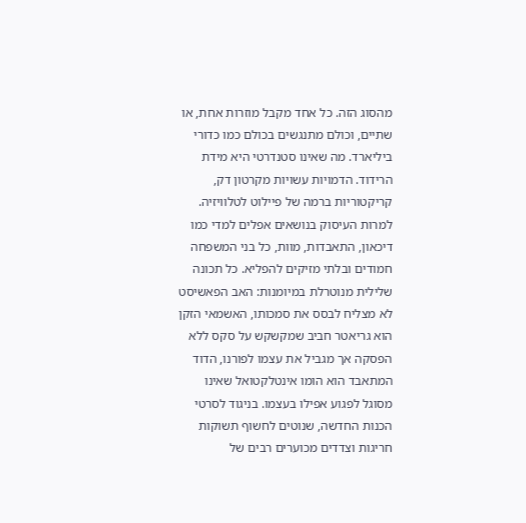מהסוג הזה. כל אחד מקבל מוזרות אחת, או שתיים, וכולם מתנגשים בכולם כמו כדורי ביליארד. מה שאינו סטנדרטי היא מידת הרידוד. הדמויות עשויות מקרטון דק, קריקטוריות ברמה של פיילוט לטלוויזיה. למרות העיסוק בנושאים אפלים למדי כמו דיכאון, התאבדות, מוות, כל בני המשפחה חמודים ובלתי מזיקים להפליא. כל תכונה שלילית מנוטרלת במיומנות: האב הפאשיסט לא מצליח לבסס את סמכותו, האשמאי הזקן הוא גריאטר חביב שמקשקש על סקס ללא הפסקה אך מגביל את עצמו לפורנו, הדוד המתאבד הוא הומו אינטלקטואל שאינו מסוגל לפגוע אפילו בעצמו. בניגוד לסרטי הכנות החדשה, שנוטים לחשוף תשוקות חריגות וצדדים מכוערים רבים של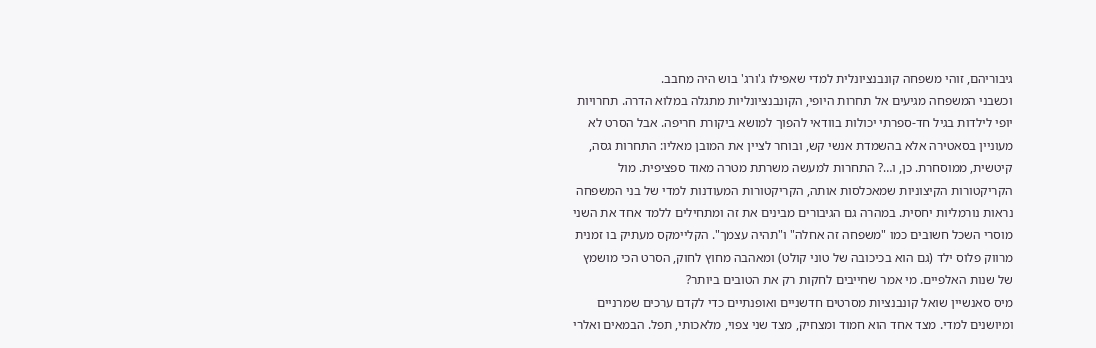גיבוריהם, זוהי משפחה קונבנציונלית למדי שאפילו ג'ורג' בוש היה מחבב.
וכשבני המשפחה מגיעים אל תחרות היופי, הקונבנציונליות מתגלה במלוא הדרה. תחרויות יופי לילדות בגיל חד-ספרתי יכולות בוודאי להפוך למושא ביקורת חריפה. אבל הסרט לא מעוניין בסאטירה אלא בהשמדת אנשי קש, ובוחר לציין את המובן מאליו: התחרות גסה, קיטשית, ממוסחרת. כן, ו…? התחרות למעשה משרתת מטרה מאוד ספציפית. מול הקריקטורות הקיצוניות שמאכלסות אותה, הקריקטורות המעודנות למדי של בני המשפחה נראות נורמליות יחסית. במהרה גם הגיבורים מבינים את זה ומתחילים ללמד אחד את השני מוסרי השכל חשובים כמו "משפחה זה אחלה" ו"תהיה עצמך". הקליימקס מעתיק בו זמנית מרווק פלוס ילד (גם הוא בכיכובה של טוני קולט) ומאהבה מחוץ לחוק, הסרט הכי מושמץ של שנות האלפיים. מי אמר שחייבים לחקות רק את הטובים ביותר?
מיס סאנשיין שואל קונבנציות מסרטים חדשניים ואופנתיים כדי לקדם ערכים שמרניים ומיושנים למדי. מצד אחד הוא חמוד ומצחיק, מצד שני צפוי, מלאכותי, תפל. הבמאים ואלרי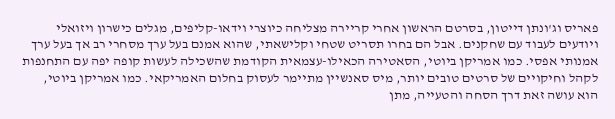פאריס וג'ונתן דייטון, בסרטם הראשון אחרי קריירה מצליחה כיוצרי וידאו-קליפים, מגלים כישרון ויזואלי ויודעים לעבוד עם שחקנים. אבל הם בחרו תסריט שטחי וקלישאתי, שהוא אמנם בעל ערך מסחרי רב אך בעל ערך אמנותי אפסי. כמו אמריקן ביוטי, הסאטירה הכאילו-עצמאית הקודמת שהשכילה לעשות קופה יפה עם התחנפות לקהל וחיקויים של סרטים טובים יותר, מיס סאנשיין מתיימר לעסוק בחלום האמריקאי. כמו אמריקן ביוטי, הוא עושה זאת דרך הסחה והטעייה, מתן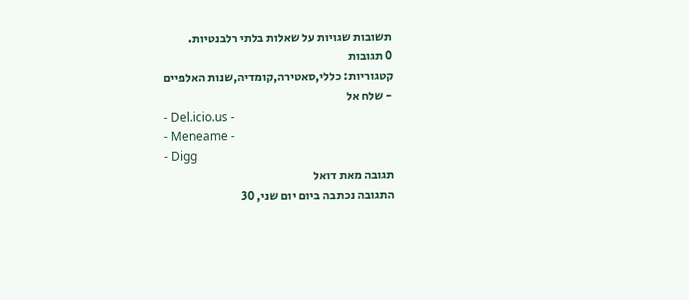תשובות שגויות על שאלות בלתי רלבנטיות.
0 תגובות
קטגוריות: כללי,סאטירה,קומדיה,שנות האלפיים
- שלח אל
- Del.icio.us -
- Meneame -
- Digg
תגובה מאת דואל
התגובה נכתבה ביום יום שני, 30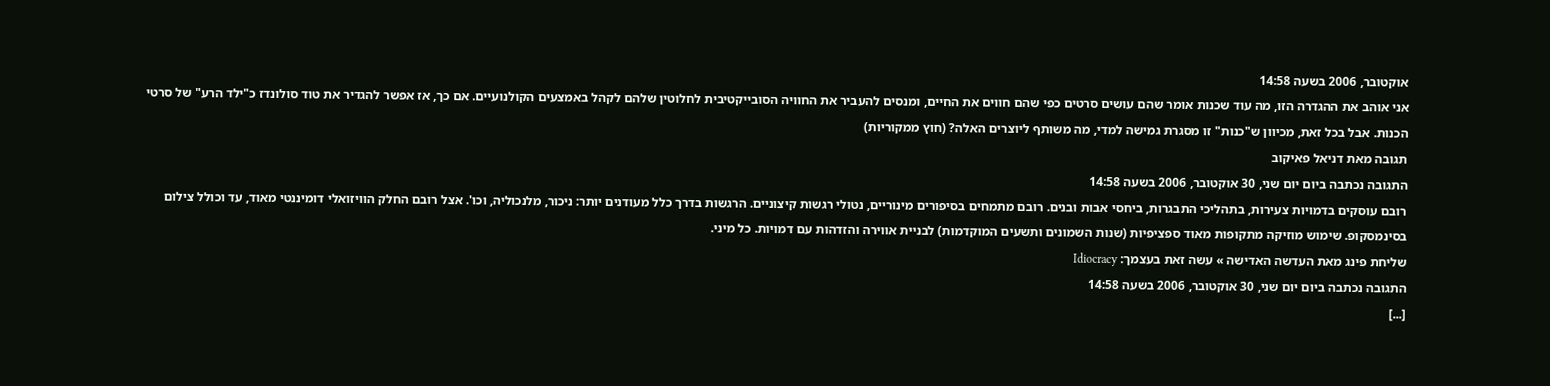אוקטובר, 2006 בשעה 14:58
אני אוהב את ההגדרה הזו, מה עוד שכנות אומר שהם עושים סרטים כפי שהם חווים את החיים, ומנסים להעביר את החוויה הסובייקטיבית לחלוטין שלהם לקהל באמצעים הקולנועיים. אם כך, אז אפשר להגדיר את טוד סולונדז כ"ילד הרע" של סרטי הכנות. אבל בכל זאת, מכיוון ש"כנות" זו מסגרת גמישה למדי, מה משותף ליוצרים האלה? (חוץ ממקוריות)
תגובה מאת דניאל פאיקוב
התגובה נכתבה ביום יום שני, 30 אוקטובר, 2006 בשעה 14:58
רובם עוסקים בדמויות צעירות, בתהליכי התבגרות, ביחסי אבות ובנים. רובם מתמחים בסיפורים מינוריים, נטולי רגשות קיצוניים. הרגשות בדרך כלל מעודנים יותר: ניכור, מלנכוליה, וכו'. אצל רובם החלק הוויזואלי דומיננטי מאוד, עד וכולל צילום בסינמסקופ. שימוש מוזיקה מתקופות מאוד ספציפיות (שנות השמונים ותשעים המוקדמות) לבניית אווירה והזדהות עם דמויות. כל מיני.
שליחת פינג מאת העדשה האדישה » עשה זאת בעצמך: Idiocracy
התגובה נכתבה ביום יום שני, 30 אוקטובר, 2006 בשעה 14:58
[...]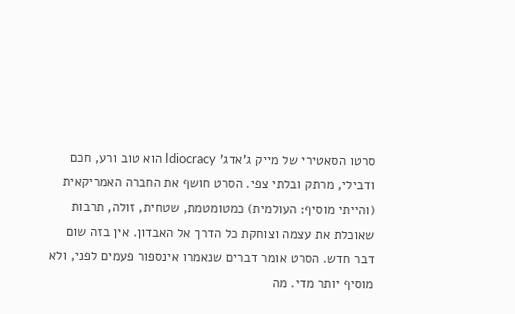סרטו הסאטירי של מייק ג'אדג' Idiocracy הוא טוב ורע, חכם ודבילי, מרתק ובלתי צפי. הסרט חושף את החברה האמריקאית (והייתי מוסיף: העולמית) כמטומטמת, שטחית, זולה, תרבות שאוכלת את עצמה וצוחקת כל הדרך אל האבדון. אין בזה שום דבר חדש. הסרט אומר דברים שנאמרו אינספור פעמים לפני, ולא מוסיף יותר מדי. מה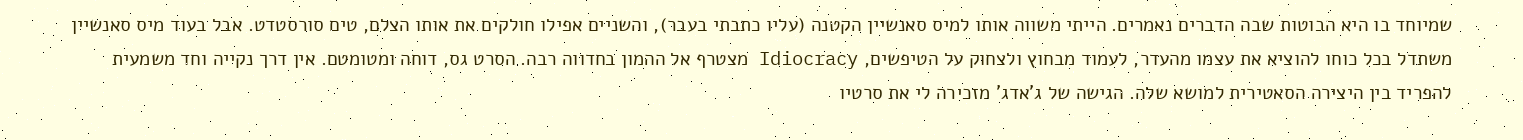שמיוחד בו היא הבוטות שבה הדברים נאמרים. הייתי משווה אותו למיס סאנשיין הקטנה (עליו כתבתי בעבר), והשניים אפילו חולקים את אותו הצלם, טים סורסטדט. אבל בעוד מיס סאנשיין משתדל בכל כוחו להוציא את עצמו מהעדר, לעמוד מבחוץ ולצחוק על הטיפשים, Idiocracy מצטרף אל ההמון בחדווה רבה. הסרט גס, דוחה ומטומטם. אין דרך נקייה וחד משמעית להפריד בין היצירה הסאטירית למושא שלה. הגישה של ג'אדג' מזכירה לי את סרטיו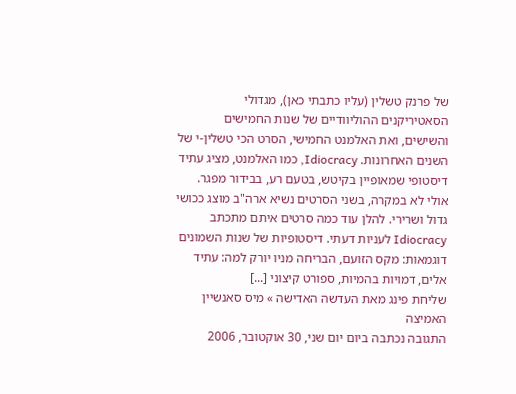של פרנק טשלין (עליו כתבתי כאן), מגדולי הסאטיריקנים ההוליוודיים של שנות החמישים והשישים, ואת האלמנט החמישי, הסרט הכי טשלין-י של השנים האחרונות. Idiocracy, כמו האלמנט, מציג עתיד דיסטופי שמאופיין בקיטש, בטעם רע, בבידור מפגר. אולי לא במקרה, בשני הסרטים נשיא ארה"ב מוצג ככושי גדול ושרירי. להלן עוד כמה סרטים איתם מתכתב Idiocracy לעניות דעתי. דיסטופיות של שנות השמונים דוגמאות: מקס הזועם, הבריחה מניו יורק למה: עתיד אלים, דמויות בהמיות, ספורט קיצוני [...]
שליחת פינג מאת העדשה האדישה » מיס סאנשיין האמיצה
התגובה נכתבה ביום יום שני, 30 אוקטובר, 2006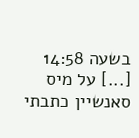בשעה 14:58
[...] על מיס סאנשיין כתבתי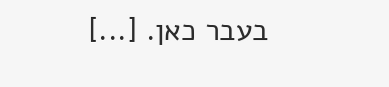בעבר כאן. [...]